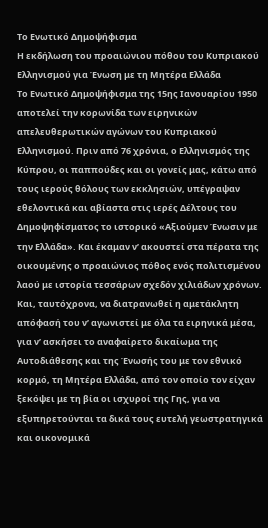Το Ενωτικό Δημοψήφισμα
Η εκδήλωση του προαιώνιου πόθου του Κυπριακού Ελληνισμού για Ένωση με τη Μητέρα Ελλάδα
Το Ενωτικό Δημοψήφισμα της 15ης Ιανουαρίου 1950 αποτελεί την κορωνίδα των ειρηνικών απελευθερωτικών αγώνων του Κυπριακού Ελληνισμού. Πριν από 76 χρόνια, ο Ελληνισμός της Κύπρου, οι παππούδες και οι γονείς μας, κάτω από τους ιερούς θόλους των εκκλησιών, υπέγραψαν εθελοντικά και αβίαστα στις ιερές Δέλτους του Δημοψηφίσματος το ιστορικό «Αξιούμεν Ένωσιν με την Ελλάδα». Και έκαμαν ν’ ακουστεί στα πέρατα της οικουμένης ο προαιώνιος πόθος ενός πολιτισμένου λαού με ιστορία τεσσάρων σχεδόν χιλιάδων χρόνων. Και, ταυτόχρονα, να διατρανωθεί η αμετάκλητη απόφασή του ν’ αγωνιστεί με όλα τα ειρηνικά μέσα, για ν’ ασκήσει το αναφαίρετο δικαίωμα της Αυτοδιάθεσης και της Ένωσής του με τον εθνικό κορμό, τη Μητέρα Ελλάδα, από τον οποίο τον είχαν ξεκόψει με τη βία οι ισχυροί της Γης, για να εξυπηρετούνται τα δικά τους ευτελή γεωστρατηγικά και οικονομικά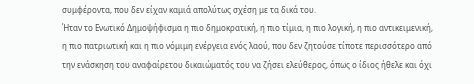συμφέροντα, που δεν είχαν καμιά απολύτως σχέση με τα δικά του.
Ήταν το Ενωτικό Δημοψήφισμα η πιο δημοκρατική, η πιο τίμια, η πιο λογική, η πιο αντικειμενική, η πιο πατριωτική και η πιο νόμιμη ενέργεια ενός λαού, που δεν ζητούσε τίποτε περισσότερο από την ενάσκηση του αναφαίρετου δικαιώματός του να ζήσει ελεύθερος, όπως ο ίδιος ήθελε και όχι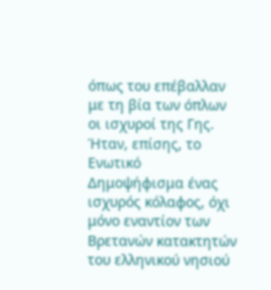όπως του επέβαλλαν με τη βία των όπλων οι ισχυροί της Γης. Ήταν, επίσης, το Ενωτικό Δημοψήφισμα ένας ισχυρός κόλαφος, όχι μόνο εναντίον των Βρετανών κατακτητών του ελληνικού νησιού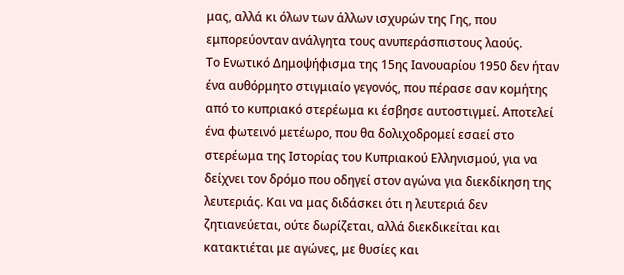μας, αλλά κι όλων των άλλων ισχυρών της Γης, που εμπορεύονταν ανάλγητα τους ανυπεράσπιστους λαούς.
Το Ενωτικό Δημοψήφισμα της 15ης Ιανουαρίου 1950 δεν ήταν ένα αυθόρμητο στιγμιαίο γεγονός, που πέρασε σαν κομήτης από το κυπριακό στερέωμα κι έσβησε αυτοστιγμεί. Αποτελεί ένα φωτεινό μετέωρο, που θα δολιχοδρομεί εσαεί στο στερέωμα της Ιστορίας του Κυπριακού Ελληνισμού, για να δείχνει τον δρόμο που οδηγεί στον αγώνα για διεκδίκηση της λευτεριάς. Και να μας διδάσκει ότι η λευτεριά δεν ζητιανεύεται, ούτε δωρίζεται, αλλά διεκδικείται και κατακτιέται με αγώνες, με θυσίες και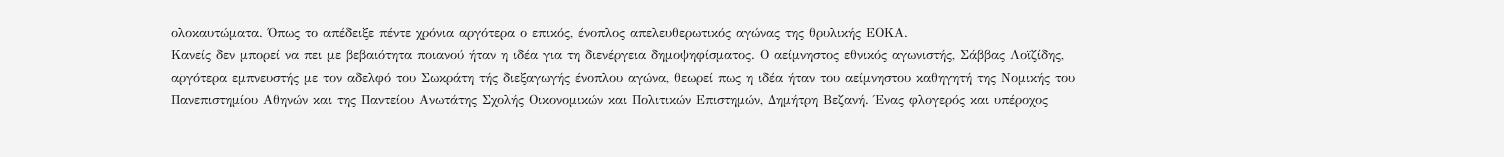ολοκαυτώματα. Όπως το απέδειξε πέντε χρόνια αργότερα ο επικός, ένοπλος απελευθερωτικός αγώνας της θρυλικής ΕΟΚΑ.
Κανείς δεν μπορεί να πει με βεβαιότητα ποιανού ήταν η ιδέα για τη διενέργεια δημοψηφίσματος. Ο αείμνηστος εθνικός αγωνιστής, Σάββας Λοϊζίδης, αργότερα εμπνευστής με τον αδελφό του Σωκράτη τής διεξαγωγής ένοπλου αγώνα, θεωρεί πως η ιδέα ήταν του αείμνηστου καθηγητή της Νομικής του Πανεπιστημίου Αθηνών και της Παντείου Ανωτάτης Σχολής Οικονομικών και Πολιτικών Επιστημών, Δημήτρη Βεζανή. Ένας φλογερός και υπέροχος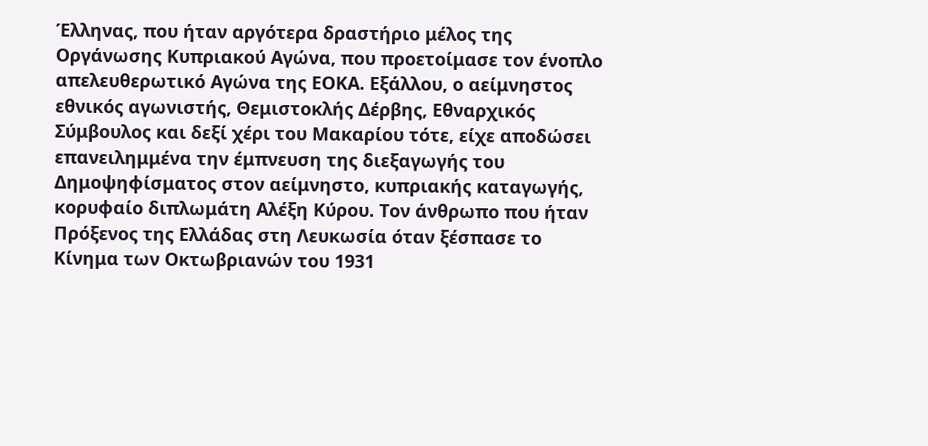Έλληνας, που ήταν αργότερα δραστήριο μέλος της Οργάνωσης Κυπριακού Αγώνα, που προετοίμασε τον ένοπλο απελευθερωτικό Αγώνα της ΕΟΚΑ. Εξάλλου, ο αείμνηστος εθνικός αγωνιστής, Θεμιστοκλής Δέρβης, Εθναρχικός Σύμβουλος και δεξί χέρι του Μακαρίου τότε, είχε αποδώσει επανειλημμένα την έμπνευση της διεξαγωγής του Δημοψηφίσματος στον αείμνηστο, κυπριακής καταγωγής, κορυφαίο διπλωμάτη Αλέξη Κύρου. Τον άνθρωπο που ήταν Πρόξενος της Ελλάδας στη Λευκωσία όταν ξέσπασε το Κίνημα των Οκτωβριανών του 1931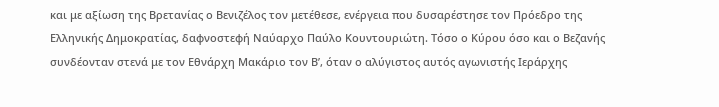και με αξίωση της Βρετανίας ο Βενιζέλος τον μετέθεσε, ενέργεια που δυσαρέστησε τον Πρόεδρο της Ελληνικής Δημοκρατίας, δαφνοστεφή Ναύαρχο Παύλο Κουντουριώτη. Τόσο ο Κύρου όσο και ο Βεζανής συνδέονταν στενά με τον Εθνάρχη Μακάριο τον Β’, όταν ο αλύγιστος αυτός αγωνιστής Ιεράρχης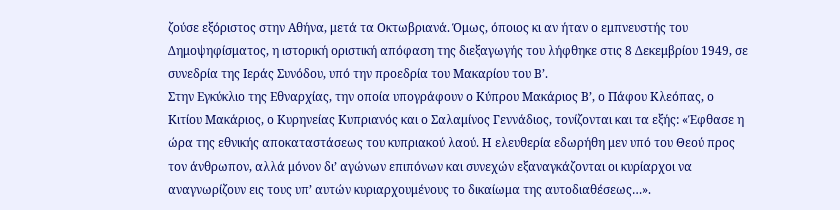ζούσε εξόριστος στην Αθήνα, μετά τα Οκτωβριανά. Όμως, όποιος κι αν ήταν ο εμπνευστής του Δημοψηφίσματος, η ιστορική οριστική απόφαση της διεξαγωγής του λήφθηκε στις 8 Δεκεμβρίου 1949, σε συνεδρία της Ιεράς Συνόδου, υπό την προεδρία του Μακαρίου του Β’.
Στην Εγκύκλιο της Εθναρχίας, την οποία υπογράφουν ο Κύπρου Μακάριος Β’, ο Πάφου Κλεόπας, ο Κιτίου Μακάριος, ο Κυρηνείας Κυπριανός και ο Σαλαμίνος Γεννάδιος, τονίζονται και τα εξής: «Έφθασε η ώρα της εθνικής αποκαταστάσεως του κυπριακού λαού. Η ελευθερία εδωρήθη μεν υπό του Θεού προς τον άνθρωπον, αλλά μόνον δι’ αγώνων επιπόνων και συνεχών εξαναγκάζονται οι κυρίαρχοι να αναγνωρίζουν εις τους υπ’ αυτών κυριαρχουμένους το δικαίωμα της αυτοδιαθέσεως…».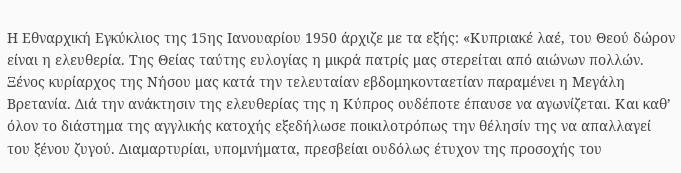Η Εθναρχική Εγκύκλιος της 15ης Ιανουαρίου 1950 άρχιζε με τα εξής: «Κυπριακέ λαέ, του Θεού δώρον είναι η ελευθερία. Της Θείας ταύτης ευλογίας η μικρά πατρίς μας στερείται από αιώνων πολλών. Ξένος κυρίαρχος της Νήσου μας κατά την τελευταίαν εβδομηκονταετίαν παραμένει η Μεγάλη Βρετανία. Διά την ανάκτησιν της ελευθερίας της η Κύπρος ουδέποτε έπαυσε να αγωνίζεται. Και καθ’ όλον το διάστημα της αγγλικής κατοχής εξεδήλωσε ποικιλοτρόπως την θέλησίν της να απαλλαγεί του ξένου ζυγού. Διαμαρτυρίαι, υπομνήματα, πρεσβείαι ουδόλως έτυχον της προσοχής του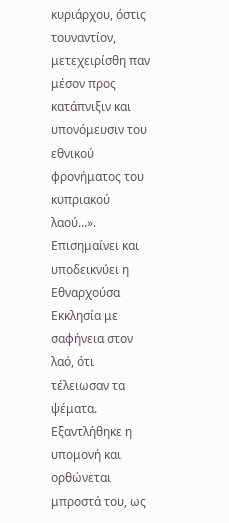κυριάρχου, όστις τουναντίον, μετεχειρίσθη παν μέσον προς κατάπνιξιν και υπονόμευσιν του εθνικού φρονήματος του κυπριακού λαού…».
Επισημαίνει και υποδεικνύει η Εθναρχούσα Εκκλησία με σαφήνεια στον λαό, ότι τέλειωσαν τα ψέματα. Εξαντλήθηκε η υπομονή και ορθώνεται μπροστά του, ως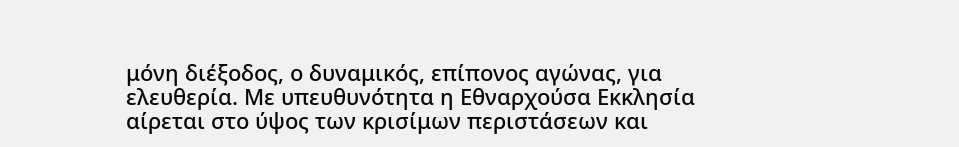μόνη διέξoδος, ο δυναμικός, επίπονος αγώνας, για ελευθερία. Με υπευθυνότητα η Εθναρχούσα Εκκλησία αίρεται στο ύψος των κρισίμων περιστάσεων και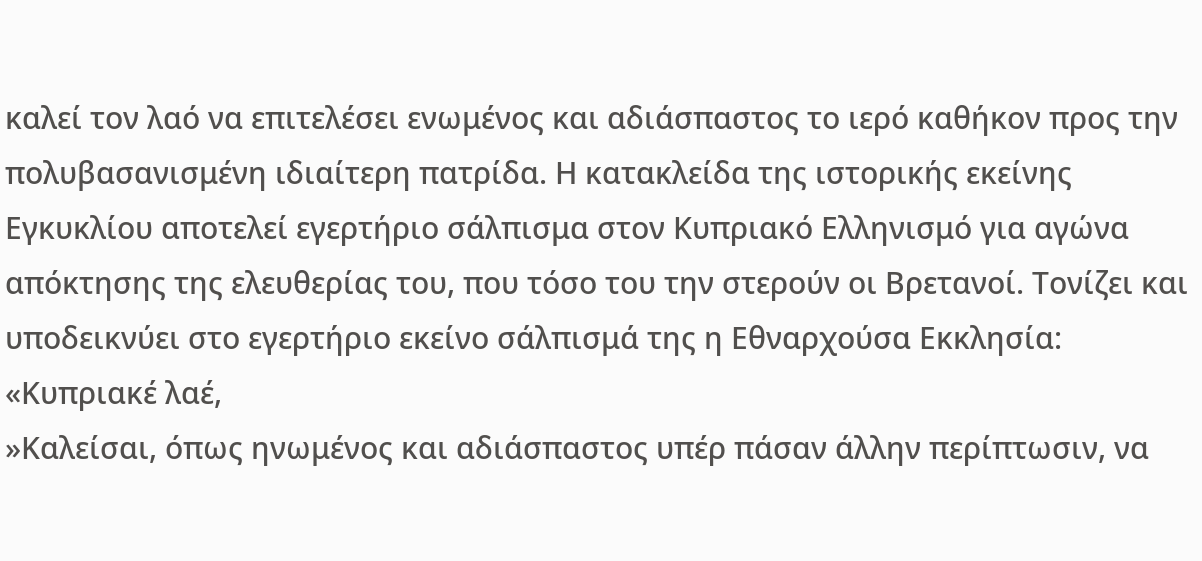καλεί τον λαό να επιτελέσει ενωμένος και αδιάσπαστος το ιερό καθήκον προς την πολυβασανισμένη ιδιαίτερη πατρίδα. Η κατακλείδα της ιστορικής εκείνης Εγκυκλίου αποτελεί εγερτήριο σάλπισμα στον Κυπριακό Ελληνισμό για αγώνα απόκτησης της ελευθερίας του, που τόσο του την στερούν οι Βρετανοί. Τονίζει και υποδεικνύει στο εγερτήριο εκείνο σάλπισμά της η Εθναρχούσα Εκκλησία:
«Κυπριακέ λαέ,
»Καλείσαι, όπως ηνωμένος και αδιάσπαστος υπέρ πάσαν άλλην περίπτωσιν, να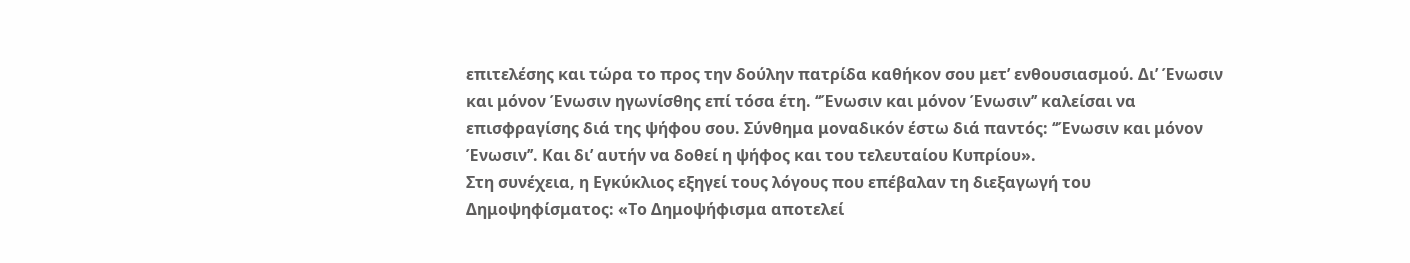επιτελέσης και τώρα το προς την δούλην πατρίδα καθήκον σου μετ’ ενθουσιασμού. Δι’ Ένωσιν και μόνον Ένωσιν ηγωνίσθης επί τόσα έτη. ‘‘Ένωσιν και μόνον Ένωσιν’’ καλείσαι να επισφραγίσης διά της ψήφου σου. Σύνθημα μοναδικόν έστω διά παντός: ‘‘Ένωσιν και μόνον Ένωσιν’’. Και δι’ αυτήν να δοθεί η ψήφος και του τελευταίου Κυπρίου».
Στη συνέχεια, η Εγκύκλιος εξηγεί τους λόγους που επέβαλαν τη διεξαγωγή του Δημοψηφίσματος: «Το Δημοψήφισμα αποτελεί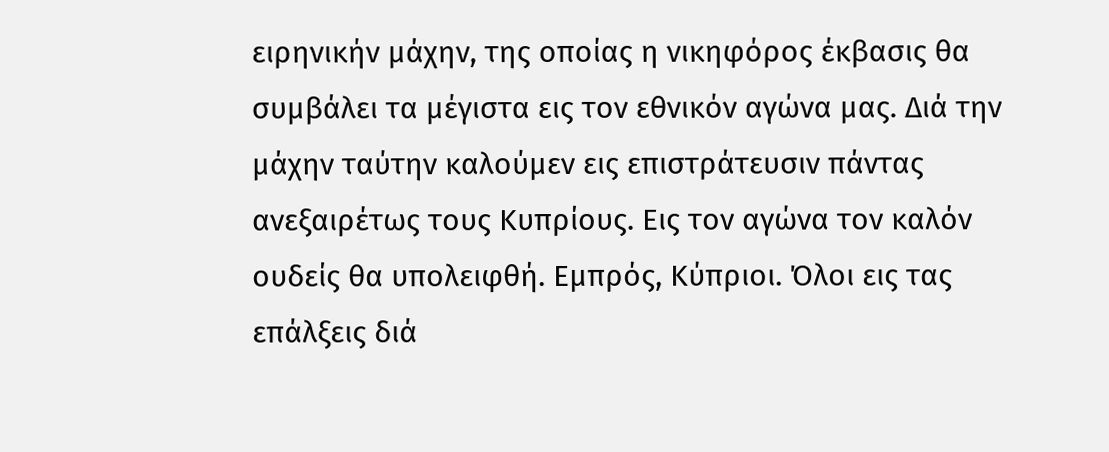ειρηνικήν μάχην, της οποίας η νικηφόρος έκβασις θα συμβάλει τα μέγιστα εις τον εθνικόν αγώνα μας. Διά την μάχην ταύτην καλούμεν εις επιστράτευσιν πάντας ανεξαιρέτως τους Κυπρίους. Εις τον αγώνα τον καλόν ουδείς θα υπολειφθή. Εμπρός, Κύπριοι. Όλοι εις τας επάλξεις διά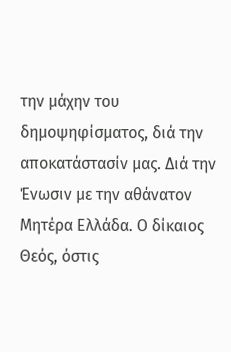την μάχην του δημοψηφίσματος, διά την αποκατάστασίν μας. Διά την Ένωσιν με την αθάνατον Μητέρα Ελλάδα. Ο δίκαιος Θεός, όστις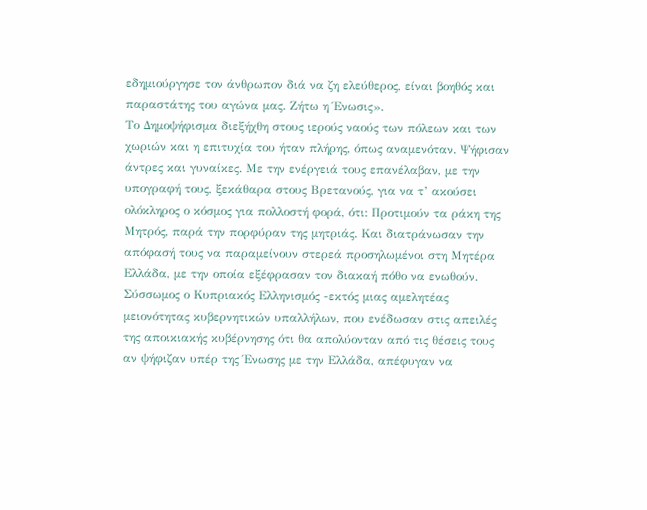εδημιούργησε τον άνθρωπον διά να ζη ελεύθερος, είναι βοηθός και παραστάτης του αγώνα μας. Ζήτω η Ένωσις».
Tο Δημοψήφισμα διεξήχθη στους ιερούς ναούς των πόλεων και των χωριών και η επιτυχία του ήταν πλήρης, όπως αναμενόταν. Ψήφισαν άντρες και γυναίκες. Με την ενέργειά τους επανέλαβαν, με την υπογραφή τους, ξεκάθαρα στους Βρετανούς, για να τ’ ακούσει ολόκληρος ο κόσμος για πολλοστή φορά, ότι: Προτιμούν τα ράκη της Μητρός, παρά την πορφύραν της μητριάς. Και διατράνωσαν την απόφασή τους να παραμείνουν στερεά προσηλωμένοι στη Μητέρα Ελλάδα, με την οποία εξέφρασαν τον διακαή πόθο να ενωθούν. Σύσσωμος ο Κυπριακός Ελληνισμός -εκτός μιας αμελητέας μειονότητας κυβερνητικών υπαλλήλων, που ενέδωσαν στις απειλές της αποικιακής κυβέρνησης ότι θα απολύονταν από τις θέσεις τους αν ψήφιζαν υπέρ της Ένωσης με την Ελλάδα, απέφυγαν να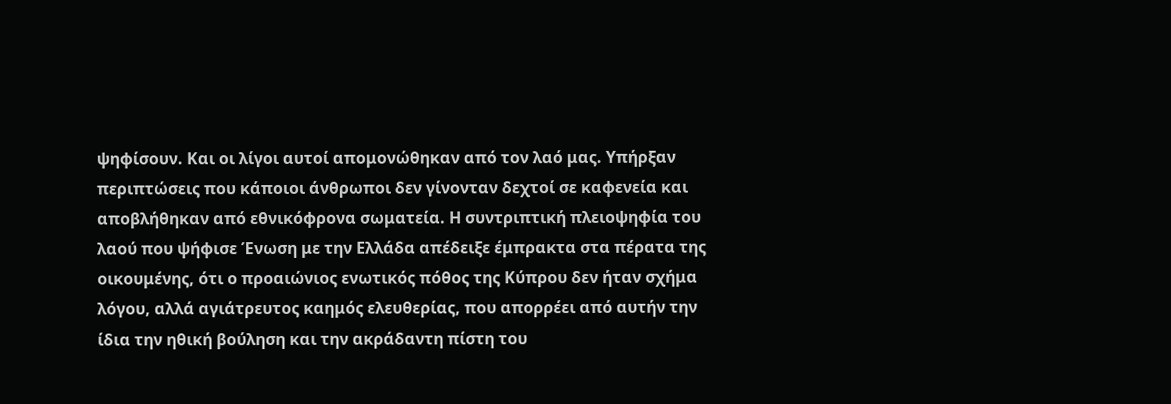ψηφίσουν. Και οι λίγοι αυτοί απομονώθηκαν από τον λαό μας. Υπήρξαν περιπτώσεις που κάποιοι άνθρωποι δεν γίνονταν δεχτοί σε καφενεία και αποβλήθηκαν από εθνικόφρονα σωματεία. Η συντριπτική πλειοψηφία του λαού που ψήφισε Ένωση με την Ελλάδα απέδειξε έμπρακτα στα πέρατα της οικουμένης, ότι ο προαιώνιος ενωτικός πόθος της Κύπρου δεν ήταν σχήμα λόγου, αλλά αγιάτρευτος καημός ελευθερίας, που απορρέει από αυτήν την ίδια την ηθική βούληση και την ακράδαντη πίστη του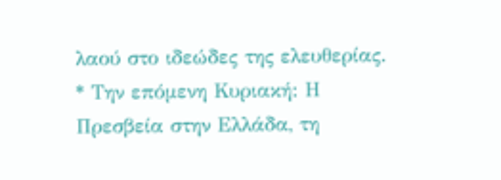λαού στο ιδεώδες της ελευθερίας.
* Την επόμενη Κυριακή: Η Πρεσβεία στην Ελλάδα, τη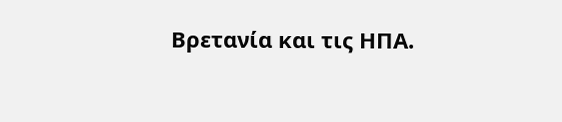Βρετανία και τις ΗΠΑ.